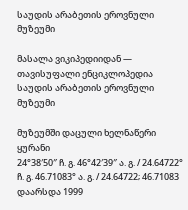საუდის არაბეთის ეროვნული მუზეუმი

მასალა ვიკიპედიიდან — თავისუფალი ენციკლოპედია
საუდის არაბეთის ეროვნული მუზეუმი

მუზეუმში დაცული ხელნაწერი ყურანი
24°38′50″ ჩ. გ. 46°42′39″ ა. გ. / 24.64722° ჩ. გ. 46.71083° ა. გ. / 24.64722; 46.71083
დაარსდა 1999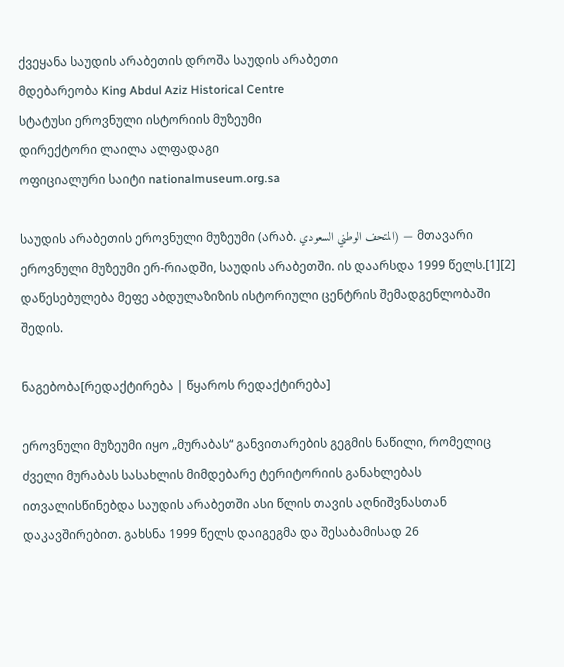ქვეყანა საუდის არაბეთის დროშა საუდის არაბეთი
მდებარეობა King Abdul Aziz Historical Centre
სტატუსი ეროვნული ისტორიის მუზეუმი
დირექტორი ლაილა ალფადაგი
ოფიციალური საიტი nationalmuseum.org.sa

საუდის არაბეთის ეროვნული მუზეუმი (არაბ. المتحف الوطني السعودي) — მთავარი ეროვნული მუზეუმი ერ-რიადში, საუდის არაბეთში. ის დაარსდა 1999 წელს.[1][2] დაწესებულება მეფე აბდულაზიზის ისტორიული ცენტრის შემადგენლობაში შედის.

ნაგებობა[რედაქტირება | წყაროს რედაქტირება]

ეროვნული მუზეუმი იყო „მურაბას“ განვითარების გეგმის ნაწილი, რომელიც ძველი მურაბას სასახლის მიმდებარე ტერიტორიის განახლებას ითვალისწინებდა საუდის არაბეთში ასი წლის თავის აღნიშვნასთან დაკავშირებით. გახსნა 1999 წელს დაიგეგმა და შესაბამისად 26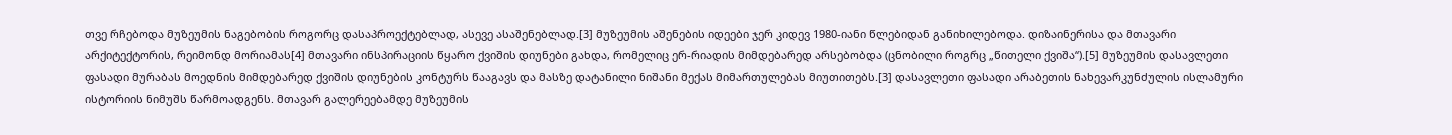თვე რჩებოდა მუზეუმის ნაგებობის როგორც დასაპროექტებლად, ასევე ასაშენებლად.[3] მუზეუმის აშენების იდეები ჯერ კიდევ 1980-იანი წლებიდან განიხილებოდა. დიზაინერისა და მთავარი არქიტექტორის, რეიმონდ მორიამას[4] მთავარი ინსპირაციის წყარო ქვიშის დიუნები გახდა, რომელიც ერ-რიადის მიმდებარედ არსებობდა (ცნობილი როგრც „წითელი ქვიშა“).[5] მუზეუმის დასავლეთი ფასადი მურაბას მოედნის მიმდებარედ ქვიშის დიუნების კონტურს წააგავს და მასზე დატანილი ნიშანი მექას მიმართულებას მიუთითებს.[3] დასავლეთი ფასადი არაბეთის ნახევარკუნძულის ისლამური ისტორიის ნიმუშს წარმოადგენს. მთავარ გალერეებამდე მუზეუმის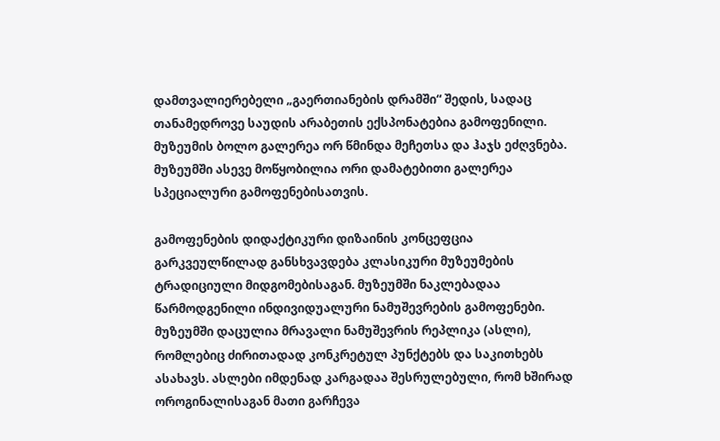დამთვალიერებელი „გაერთიანების დრამში“ შედის, სადაც თანამედროვე საუდის არაბეთის ექსპონატებია გამოფენილი. მუზეუმის ბოლო გალერეა ორ წმინდა მეჩეთსა და ჰაჯს ეძღვნება. მუზეუმში ასევე მოწყობილია ორი დამატებითი გალერეა სპეციალური გამოფენებისათვის.

გამოფენების დიდაქტიკური დიზაინის კონცეფცია გარკვეულწილად განსხვავდება კლასიკური მუზეუმების ტრადიციული მიდგომებისაგან. მუზეუმში ნაკლებადაა წარმოდგენილი ინდივიდუალური ნამუშევრების გამოფენები. მუზეუმში დაცულია მრავალი ნამუშევრის რეპლიკა (ასლი), რომლებიც ძირითადად კონკრეტულ პუნქტებს და საკითხებს ასახავს. ასლები იმდენად კარგადაა შესრულებული, რომ ხშირად ოროგინალისაგან მათი გარჩევა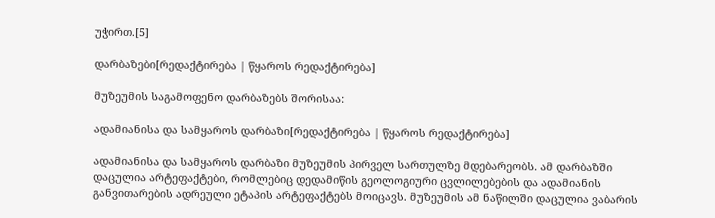უჭირთ.[5]

დარბაზები[რედაქტირება | წყაროს რედაქტირება]

მუზეუმის საგამოფენო დარბაზებს შორისაა:

ადამიანისა და სამყაროს დარბაზი[რედაქტირება | წყაროს რედაქტირება]

ადამიანისა და სამყაროს დარბაზი მუზეუმის პირველ სართულზე მდებარეობს. ამ დარბაზში დაცულია არტეფაქტები, რომლებიც დედამიწის გეოლოგიური ცვლილებების და ადამიანის განვითარების ადრეული ეტაპის არტეფაქტებს მოიცავს. მუზეუმის ამ ნაწილში დაცულია ვაბარის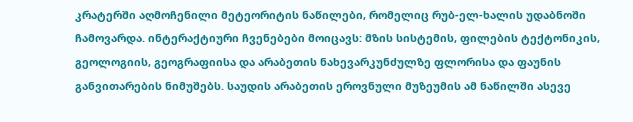კრატერში აღმოჩენილი მეტეორიტის ნაწილები, რომელიც რუბ-ელ-ხალის უდაბნოში ჩამოვარდა. ინტერაქტიური ჩვენებები მოიცავს: მზის სისტემის, ფილების ტექტონიკის, გეოლოგიის, გეოგრაფიისა და არაბეთის ნახევარკუნძულზე ფლორისა და ფაუნის განვითარების ნიმუშებს. საუდის არაბეთის ეროვნული მუზეუმის ამ ნაწილში ასევე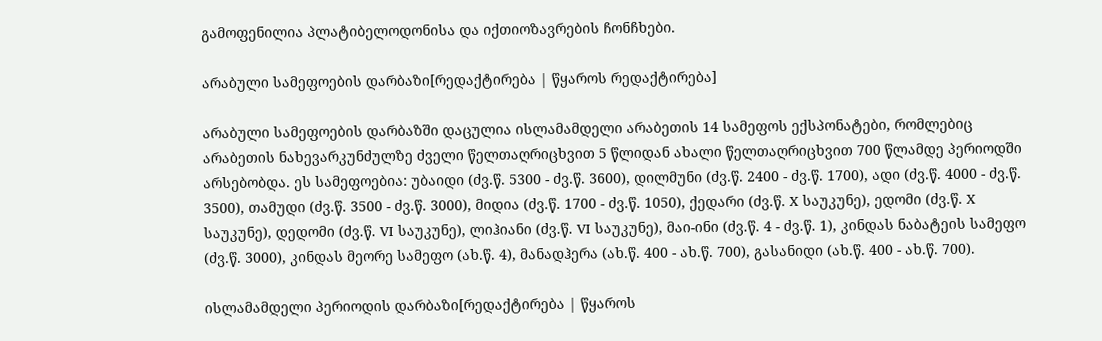გამოფენილია პლატიბელოდონისა და იქთიოზავრების ჩონჩხები.

არაბული სამეფოების დარბაზი[რედაქტირება | წყაროს რედაქტირება]

არაბული სამეფოების დარბაზში დაცულია ისლამამდელი არაბეთის 14 სამეფოს ექსპონატები, რომლებიც არაბეთის ნახევარკუნძულზე ძველი წელთაღრიცხვით 5 წლიდან ახალი წელთაღრიცხვით 700 წლამდე პერიოდში არსებობდა. ეს სამეფოებია: უბაიდი (ძვ.წ. 5300 - ძვ.წ. 3600), დილმუნი (ძვ.წ. 2400 - ძვ.წ. 1700), ადი (ძვ.წ. 4000 - ძვ.წ. 3500), თამუდი (ძვ.წ. 3500 - ძვ.წ. 3000), მიდია (ძვ.წ. 1700 - ძვ.წ. 1050), ქედარი (ძვ.წ. X საუკუნე), ედომი (ძვ.წ. X საუკუნე), დედომი (ძვ.წ. VI საუკუნე), ლიჰიანი (ძვ.წ. VI საუკუნე), მაი-ინი (ძვ.წ. 4 - ძვ.წ. 1), კინდას ნაბატეის სამეფო (ძვ.წ. 3000), კინდას მეორე სამეფო (ახ.წ. 4), მანადჰერა (ახ.წ. 400 - ახ.წ. 700), გასანიდი (ახ.წ. 400 - ახ.წ. 700).

ისლამამდელი პერიოდის დარბაზი[რედაქტირება | წყაროს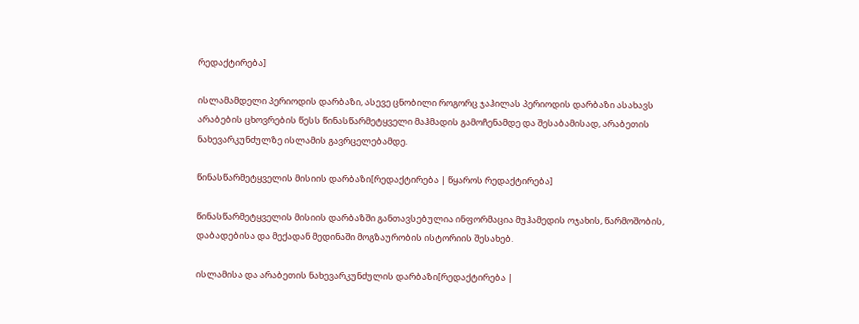რედაქტირება]

ისლამამდელი პერიოდის დარბაზი, ასევე ცნობილი როგორც ჯაჰილას პერიოდის დარბაზი ასახავს არაბების ცხოვრების წესს წინასწარმეტყველი მაჰმადის გამოჩენამდე და შესაბამისად, არაბეთის ნახევარკუნძულზე ისლამის გავრცელებამდე.

წინასწარმეტყველის მისიის დარბაზი[რედაქტირება | წყაროს რედაქტირება]

წინასწარმეტყველის მისიის დარბაზში განთავსებულია ინფორმაცია მუჰამედის ოჯახის, წარმოშობის, დაბადებისა და მექადან მედინაში მოგზაურობის ისტორიის შესახებ.

ისლამისა და არაბეთის ნახევარკუნძულის დარბაზი[რედაქტირება |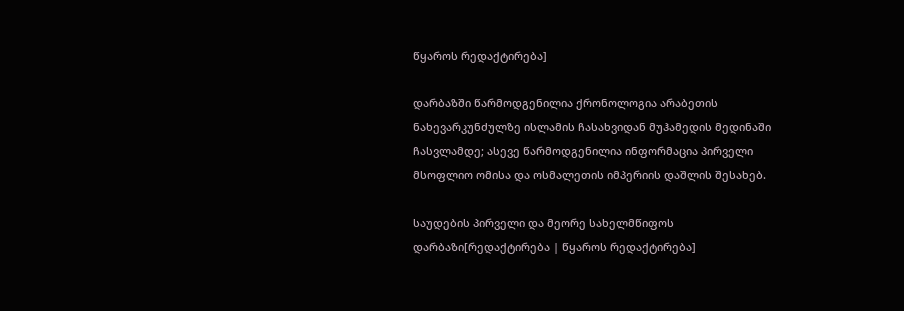წყაროს რედაქტირება]

დარბაზში წარმოდგენილია ქრონოლოგია არაბეთის ნახევარკუნძულზე ისლამის ჩასახვიდან მუჰამედის მედინაში ჩასვლამდე; ასევე წარმოდგენილია ინფორმაცია პირველი მსოფლიო ომისა და ოსმალეთის იმპერიის დაშლის შესახებ.

საუდების პირველი და მეორე სახელმწიფოს დარბაზი[რედაქტირება | წყაროს რედაქტირება]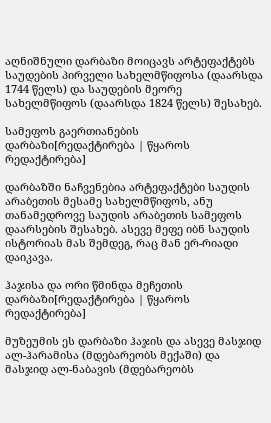აღნიშნული დარბაზი მოიცავს არტეფაქტებს საუდების პირველი სახელმწიფოსა (დაარსდა 1744 წელს) და საუდების მეორე სახელმწიფოს (დაარსდა 1824 წელს) შესახებ.

სამეფოს გაერთიანების დარბაზი[რედაქტირება | წყაროს რედაქტირება]

დარბაზში ნაჩვენებია არტეფაქტები საუდის არაბეთის მესამე სახელმწიფოს, ანუ თანამედროვე საუდის არაბეთის სამეფოს დაარსების შესახებ. ასევე მეფე იბნ საუდის ისტორიას მას შემდეგ, რაც მან ერ-რიადი დაიკავა.

ჰაჯისა და ორი წმინდა მეჩეთის დარბაზი[რედაქტირება | წყაროს რედაქტირება]

მუზეუმის ეს დარბაზი ჰაჯის და ასევე მასჯიდ ალ-ჰარამისა (მდებარეობს მექაში) და მასჯიდ ალ-ნაბავის (მდებარეობს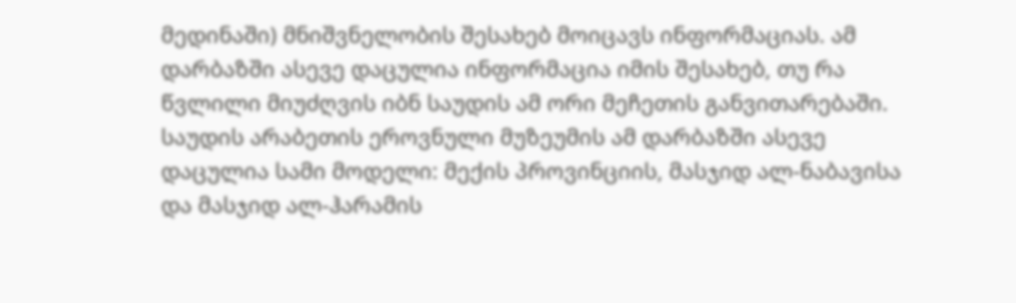მედინაში) მნიშვნელობის შესახებ მოიცავს ინფორმაციას. ამ დარბაზში ასევე დაცულია ინფორმაცია იმის შესახებ, თუ რა წვლილი მიუძღვის იბნ საუდის ამ ორი მეჩეთის განვითარებაში. საუდის არაბეთის ეროვნული მუზეუმის ამ დარბაზში ასევე დაცულია სამი მოდელი: მექის პროვინციის, მასჯიდ ალ-ნაბავისა და მასჯიდ ალ-ჰარამის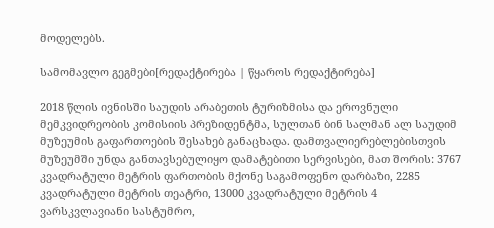მოდელებს.

სამომავლო გეგმები[რედაქტირება | წყაროს რედაქტირება]

2018 წლის ივნისში საუდის არაბეთის ტურიზმისა და ეროვნული მემკვიდრეობის კომისიის პრეზიდენტმა, სულთან ბინ სალმან ალ საუდიმ მუზეუმის გაფართოების შესახებ განაცხადა. დამთვალიერებლებისთვის მუზეუმში უნდა განთავსებულიყო დამატებითი სერვისები, მათ შორის: 3767 კვადრატული მეტრის ფართობის მქონე საგამოფენო დარბაზი, 2285 კვადრატული მეტრის თეატრი, 13000 კვადრატული მეტრის 4 ვარსკვლავიანი სასტუმრო,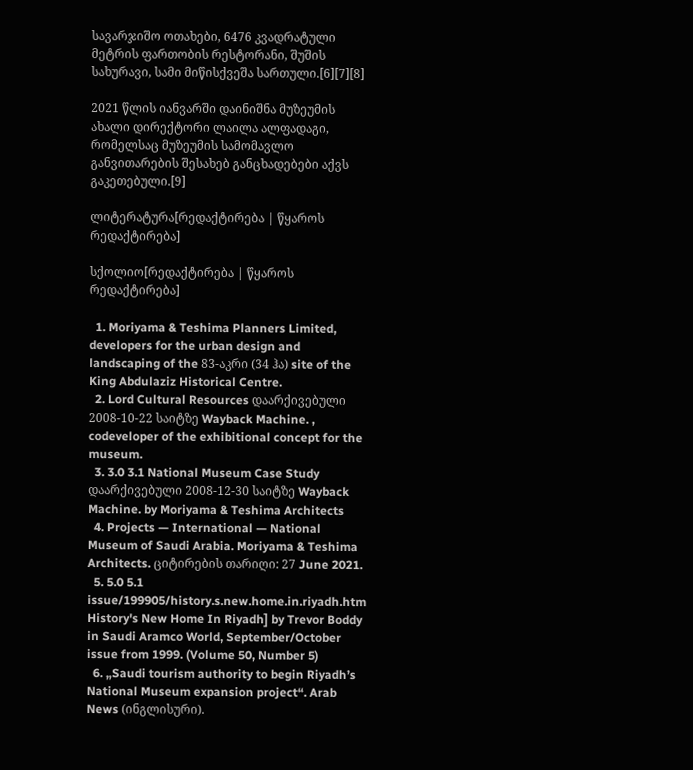სავარჯიშო ოთახები, 6476 კვადრატული მეტრის ფართობის რესტორანი, შუშის სახურავი, სამი მიწისქვეშა სართული.[6][7][8]

2021 წლის იანვარში დაინიშნა მუზეუმის ახალი დირექტორი ლაილა ალფადაგი, რომელსაც მუზეუმის სამომავლო განვითარების შესახებ განცხადებები აქვს გაკეთებული.[9]

ლიტერატურა[რედაქტირება | წყაროს რედაქტირება]

სქოლიო[რედაქტირება | წყაროს რედაქტირება]

  1. Moriyama & Teshima Planners Limited, developers for the urban design and landscaping of the 83-აკრი (34 ჰა) site of the King Abdulaziz Historical Centre.
  2. Lord Cultural Resources დაარქივებული 2008-10-22 საიტზე Wayback Machine. , codeveloper of the exhibitional concept for the museum.
  3. 3.0 3.1 National Museum Case Study დაარქივებული 2008-12-30 საიტზე Wayback Machine. by Moriyama & Teshima Architects
  4. Projects — International — National Museum of Saudi Arabia. Moriyama & Teshima Architects. ციტირების თარიღი: 27 June 2021.
  5. 5.0 5.1 issue/199905/history.s.new.home.in.riyadh.htm History's New Home In Riyadh] by Trevor Boddy in Saudi Aramco World, September/October issue from 1999. (Volume 50, Number 5)
  6. „Saudi tourism authority to begin Riyadh’s National Museum expansion project“. Arab News (ინგლისური).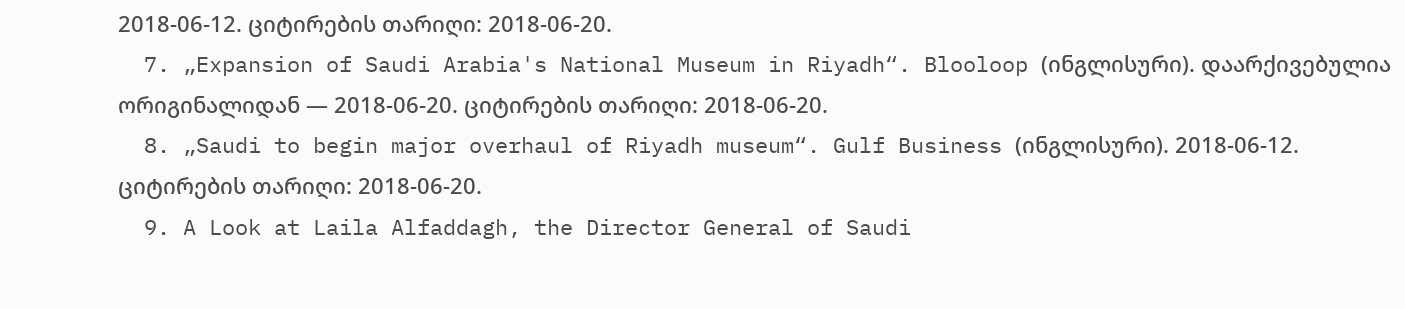2018-06-12. ციტირების თარიღი: 2018-06-20.
  7. „Expansion of Saudi Arabia's National Museum in Riyadh“. Blooloop (ინგლისური). დაარქივებულია ორიგინალიდან — 2018-06-20. ციტირების თარიღი: 2018-06-20.
  8. „Saudi to begin major overhaul of Riyadh museum“. Gulf Business (ინგლისური). 2018-06-12. ციტირების თარიღი: 2018-06-20.
  9. A Look at Laila Alfaddagh, the Director General of Saudi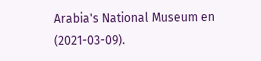Arabia's National Museum en (2021-03-09).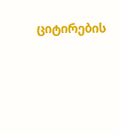ციტირების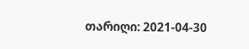თარიღი: 2021-04-30